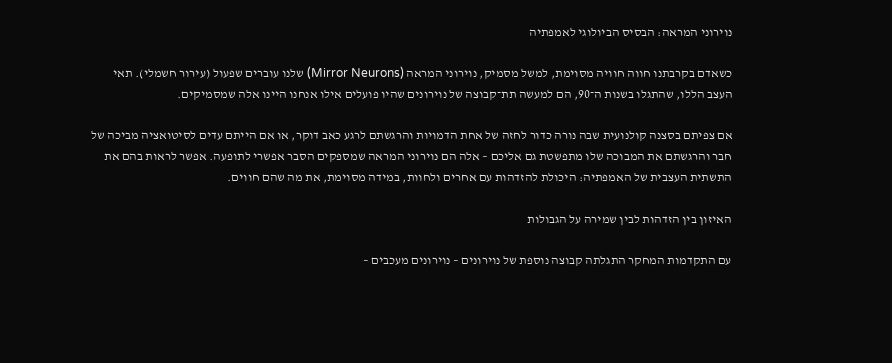נוירוני המראה: הבסיס הביולוגי לאמפתיה

כשאדם בקרבתנו חווה חוויה מסוימת, למשל מסמיק, נוירוני המראה (Mirror Neurons) שלנו עוברים שפעול (עירור חשמלי). תאי העצב הללו, שהתגלו בשנות ה־90, הם למעשה תת־קבוצה של נוירונים שהיו פועלים אילו אנחנו היינו אלה שמסמיקים.

אם צפיתם בסצנה קולנועית שבה נורה כדור לחזה של אחת הדמויות והרגשתם לרגע כאב דוקר, או אם הייתם עדים לסיטואציה מביכה של חבר והרגשתם את המבוכה שלו מתפשטת גם אליכם – אלה הם נוירוני המראה שמספקים הסבר אפשרי לתופעה. אפשר לראות בהם את התשתית העצבית של האמפתיה: היכולת להזדהות עם אחרים ולחוות, במידה מסוימת, את מה שהם חווים.

האיזון בין הזדהות לבין שמירה על הגבולות

עם התקדמות המחקר התגלתה קבוצה נוספת של נוירונים – נוירונים מעכבים –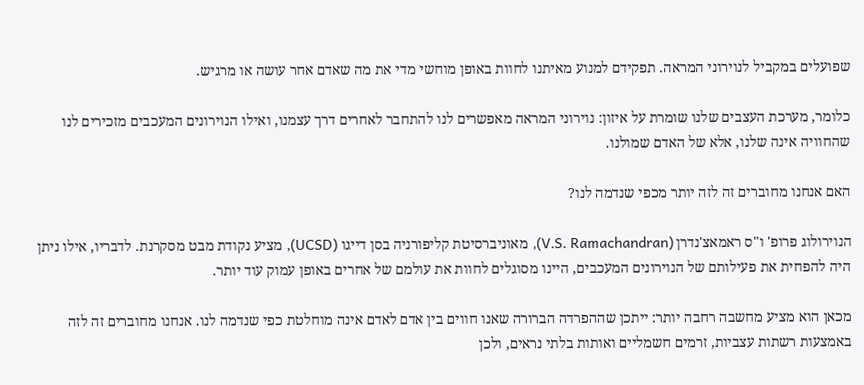שפועלים במקביל לנוירוני המראה. תפקידם למנוע מאיתנו לחוות באופן מוחשי מדי את מה שאדם אחר עושה או מרגיש.

כלומר, מערכת העצבים שלנו שומרת על איזון: נוירוני המראה מאפשרים לנו להתחבר לאחרים דרך עצמנו, ואילו הנוירונים המעכבים מזכירים לנו שהחוויה אינה שלנו, אלא של האדם שמולנו.

האם אנחנו מחוברים זה לזה יותר מכפי שנדמה לנו?

הנוירולוג פרופ' ו"ס ראמאצ'נדרן (V.S. Ramachandran), מאוניברסיטת קליפורניה בסן דייגו (UCSD), מציע נקודת מבט מסקרנת. לדבריו, אילו ניתן היה להפחית את פעילותם של הנוירונים המעכבים, היינו מסוגלים לחוות את עולמם של אחרים באופן עמוק עוד יותר.

מכאן הוא מציע מחשבה רחבה יותר: ייתכן שההפרדה הברורה שאנו חווים בין אדם לאדם אינה מוחלטת כפי שנדמה לנו. אנחנו מחוברים זה לזה באמצעות רשתות עצביות, זרמים חשמליים ואותות בלתי נראים, ולכן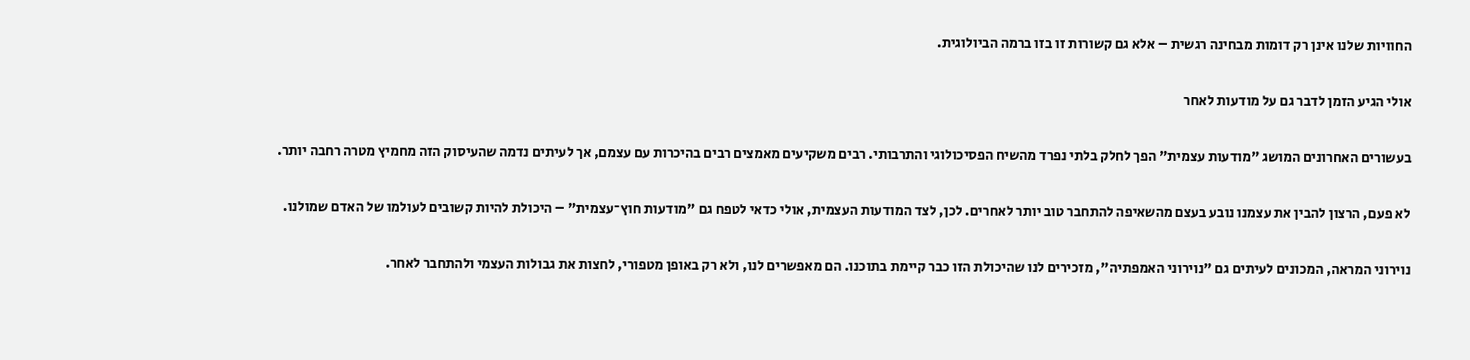החוויות שלנו אינן רק דומות מבחינה רגשית – אלא גם קשורות זו בזו ברמה הביולוגית.

אולי הגיע הזמן לדבר גם על מודעות לאחר

בעשורים האחרונים המושג "מודעות עצמית" הפך לחלק בלתי נפרד מהשיח הפסיכולוגי והתרבותי. רבים משקיעים מאמצים רבים בהיכרות עם עצמם, אך לעיתים נדמה שהעיסוק הזה מחמיץ מטרה רחבה יותר.

לא פעם, הרצון להבין את עצמנו נובע בעצם מהשאיפה להתחבר טוב יותר לאחרים. לכן, לצד המודעות העצמית, אולי כדאי לטפח גם "מודעות חוץ־עצמית" – היכולת להיות קשובים לעולמו של האדם שמולנו.

נוירוני המראה, המכונים לעיתים גם "נוירוני האמפתיה", מזכירים לנו שהיכולת הזו כבר קיימת בתוכנו. הם מאפשרים לנו, ולא רק באופן מטפורי, לחצות את גבולות העצמי ולהתחבר לאחר.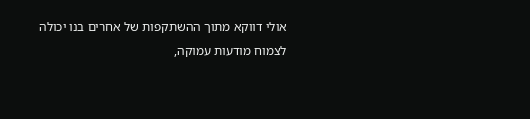אולי דווקא מתוך ההשתקפות של אחרים בנו יכולה לצמוח מודעות עמוקה,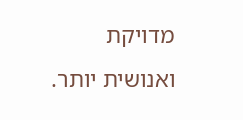מדויקת ואנושית יותר.